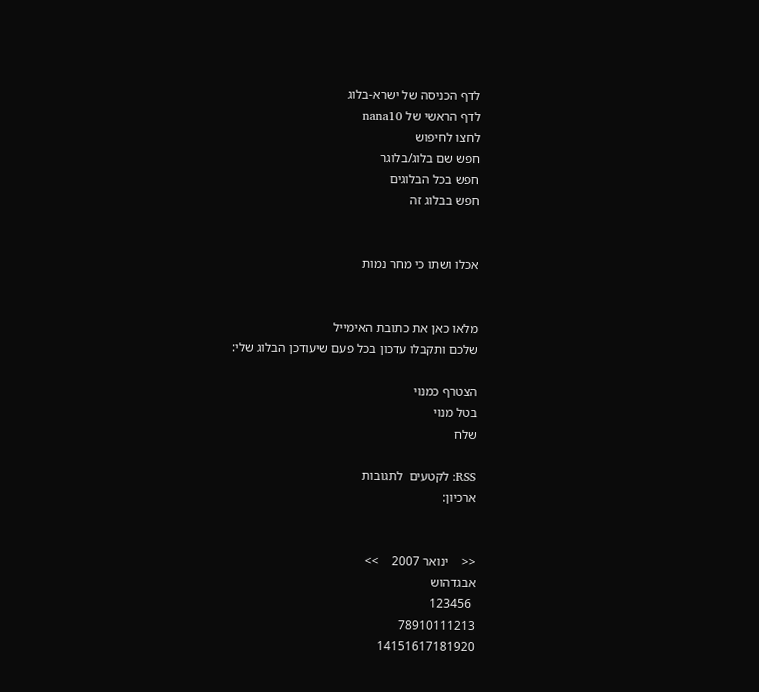לדף הכניסה של ישרא-בלוג
לדף הראשי של nana10
לחצו לחיפוש
חפש שם בלוג/בלוגר
חפש בכל הבלוגים
חפש בבלוג זה


אכלו ושתו כי מחר נמות


מלאו כאן את כתובת האימייל
שלכם ותקבלו עדכון בכל פעם שיעודכן הבלוג שלי:

הצטרף כמנוי
בטל מנוי
שלח

RSS: לקטעים  לתגובות
ארכיון:


<<    ינואר 2007    >>
אבגדהוש
 123456
78910111213
14151617181920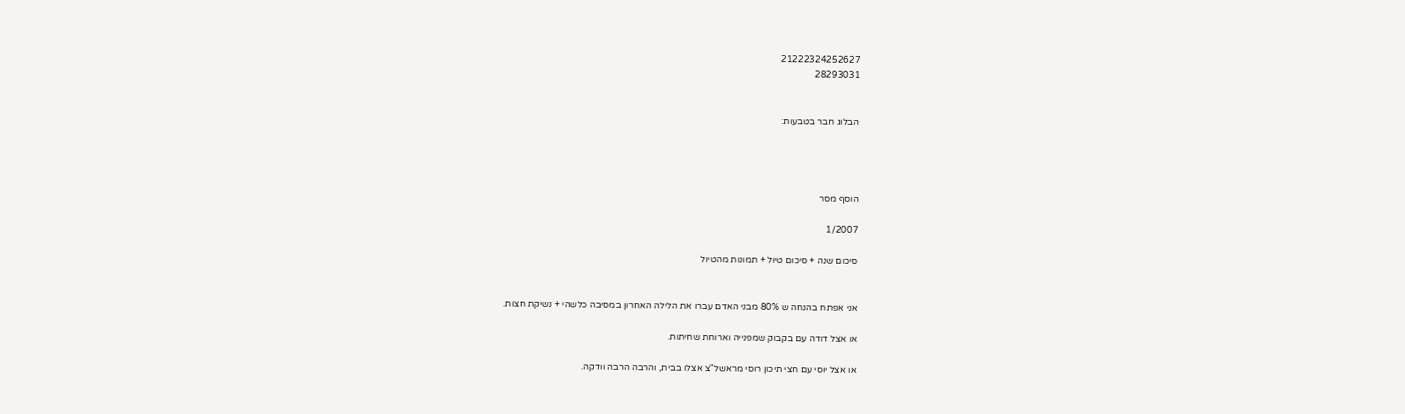21222324252627
28293031


הבלוג חבר בטבעות:




הוסף מסר

1/2007

סיכום שנה + סיכום טיול + תמונות מהטיול


אני אפתח בהנחה ש 80% מבני האדם עברו את הלילה האחרון במסיבה כלשהי + נשיקת חצות.

או אצל דודה עם בקבוק שמפנייה וארוחת שחיתות.

או אצל יוסי עם חצי תיכון רוסי מראשל"צ אצלו בבית, והרבה הרבה וודקה.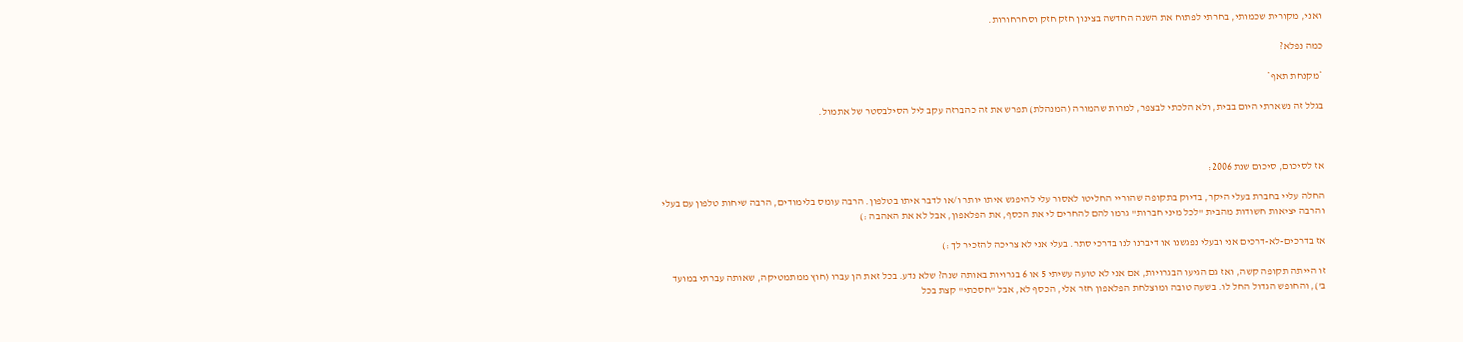ואני, מקורית שכמותי, בחרתי לפתוח את השנה החדשה בצינון חזק חזק וסחרחורות.

כמה נפלא?

*מקנחת תאף*

בגלל זה נשארתי היום בבית, ולא הלכתי לבצפר, למרות שהמורה (המנהלת) תפרש את זה כהברזה עקב ליל הסילבסטר של אתמול.



אז לסיכום, סיכום שנת 2006:

החלה עליי בחברת בעלי היקר, בדיוק בתקופה שהוריי החליטו לאסור עלי להיפגש איתו יותר ו/או לדבר איתו בטלפון. הרבה עומס בלימודים, הרבה שיחות טלפון עם בעלי והרבה יציאות חשודות מהבית "לכל מיני חברות" גרמו להם להחרים לי את הכסף, את הפלאפון, אבל לא את האהבה :)

אז בדרכים-לא-דרכים אני ובעלי נפגשנו או דיברנו לנו בדרכי סתר. בעלי אני לא צריכה להזכיר לך :)

זו הייתה תקופה קשה, ואז גם הגיעו הבגרויות, אם אני לא טועה עשיתי 5 או 6 בגרויות באותה שנה? שלא נדע. בכל זאת הן עברו (חוץ ממתמטיקה, שאותה עברתי במועד ב'), והחופש הגדול החל לו. בשעה טובה ומוצלחת הפלאפון חזר אלי, הכסף לא, אבל "חסכתי" קצת בכל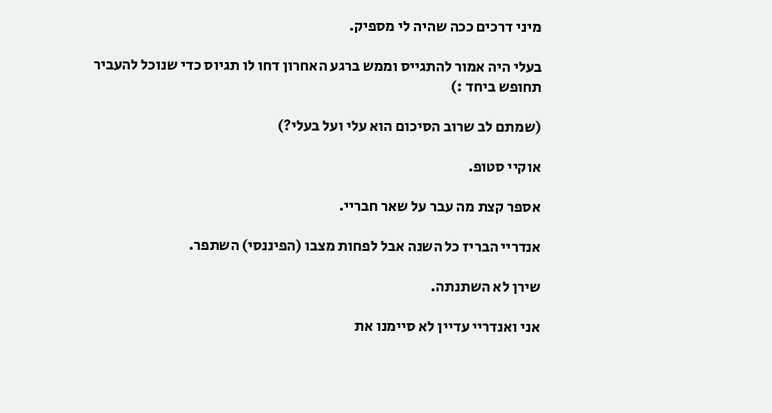מיני דרכים ככה שהיה לי מספיק.

בעלי היה אמור להתגייס וממש ברגע האחרון דחו לו תגיוס כדי שנוכל להעביר תחופש ביחד :)

(שמתם לב שרוב הסיכום הוא עלי ועל בעלי?)

אוקיי סטופ.

אספר קצת מה עבר על שאר חבריי.

אנדריי הבריז כל השנה אבל לפחות מצבו (הפיננסי) השתפר.

שירן לא השתנתה.

אני ואנדריי עדיין לא סיימנו את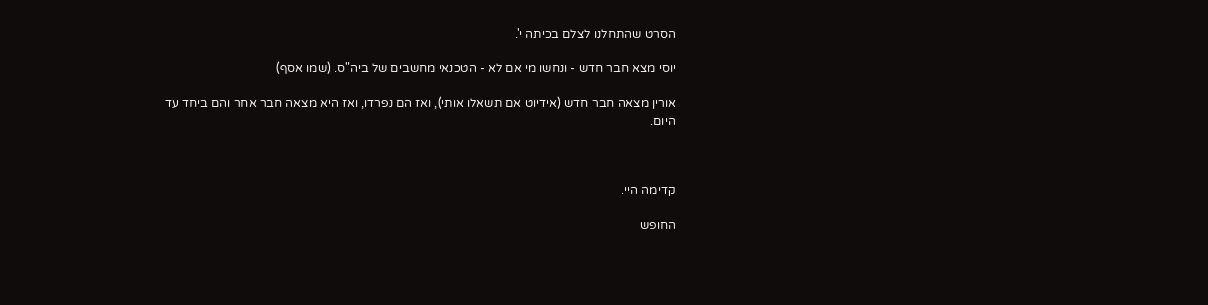הסרט שהתחלנו לצלם בכיתה י'.

יוסי מצא חבר חדש - ונחשו מי אם לא - הטכנאי מחשבים של ביה"ס. (שמו אסף)

אורין מצאה חבר חדש (אידיוט אם תשאלו אותי), ואז הם נפרדו, ואז היא מצאה חבר אחר והם ביחד עד היום.



קדימה היי.

החופש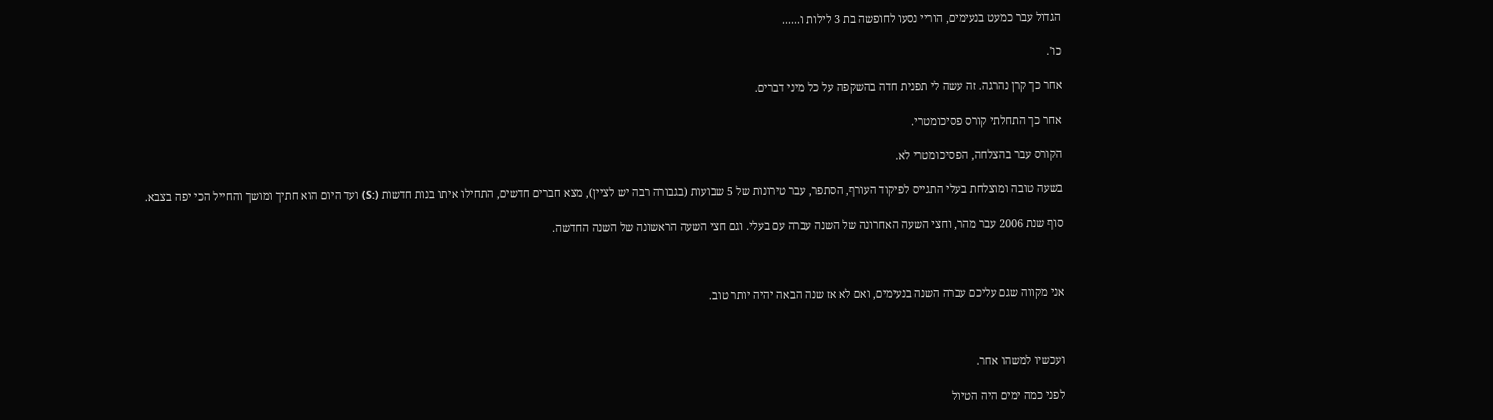הגדול עבר כמעט בנעימים, הוריי נסעו לחופשה בת 3 לילות ו......

כו'.

אחר כך קרן נהרגה. זה עשה לי תפנית חדה בהשקפה על כל מיני דברים.

אחר כך התחלתי קורס פסיכומטרי.

הקורס עבר בהצלחה, הפסיכומטרי לא.

בשעה טובה ומוצלחת בעלי התגייס לפיקוד העורף, הסתפר, עבר טירונות של 5 שבועות (בגבורה רבה יש לציין), מצא חברים חדשים, התחילו איתו בנות חדשות (:S) ועד היום הוא חתיך ומושך והחייל הכי יפה בצבא.

סוף שנת 2006 עבר מהר, וחצי השעה האחרונה של השנה עברה עם בעלי. וגם חצי השעה הראשונה של השנה החדשה.



אני מקווה שגם עליכם עברה השנה בנעימים, ואם לא אז שנה הבאה יהיה יותר טוב.



ועכשיו למשהו אחר.

לפני כמה ימים היה הטיול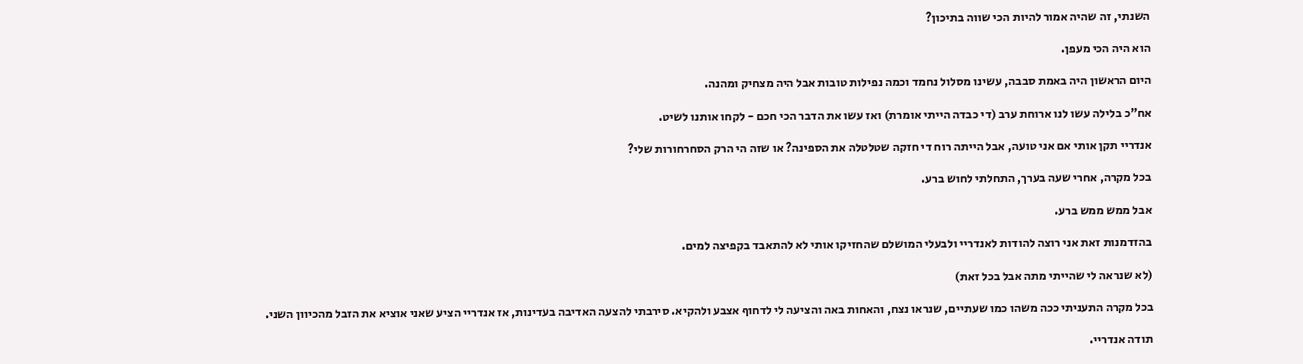השנתי, זה שהיה אמור להיות הכי שווה בתיכון?

הוא היה הכי מעפן.

היום הראשון היה באמת סבבה, עשינו מסלול נחמד וכמה נפילות טובות אבל היה מצחיק ומהנה.

אח"כ בלילה עשו לנו ארוחת ערב (די כבדה הייתי אומרת) ואז עשו את הדבר הכי חכם - לקחו אותנו לשיט.

אנדריי תקן אותי אם אני טועה, אבל הייתה רוח די חזקה שטלטלה את הספינה? או שזה הי הרק הסחרחורות שלי?

בכל מקרה, אחרי שעה בערך, התחלתי לחוש ברע.

אבל ממש ממש ברע.

בהזדמנות זאת אני רוצה להודות לאנדריי ולבעלי המושלם שהחזיקו אותי לא להתאבד בקפיצה למים.

(לא שנראה לי שהייתי מתה אבל בכל זאת)

בכל מקרה התעניתי ככה משהו כמו שעתיים, שנראו נצח, והאחות באה והציעה לי לדחוף אצבע ולהקיא. סירבתי להצעה האדיבה בעדינות, אז אנדריי הציע שאני אוציא את הזבל מהכיוון השני.

תודה אנדריי.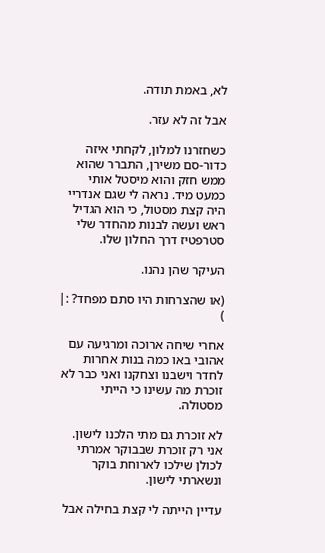לא, באמת תודה.

אבל זה לא עזר.

כשחזרנו למלון, לקחתי איזה כדור-סם משירן, התברר שהוא ממש חזק והוא מיסטל אותי כמעט מיד. נראה לי שגם אנדריי היה קצת מסטול, כי הוא הגדיל ראש ועשה לבנות מהחדר שלי סטרפטיז דרך החלון שלו.

העיקר שהן נהנו.

(או שהצרחות היו סתם מפחד? :| )

אחרי שיחה ארוכה ומרגיעה עם אהובי באו כמה בנות אחרות לחדר וישבנו וצחקנו ואני כבר לא זוכרת מה עשינו כי הייתי מסטולה.

לא זוכרת גם מתי הלכנו לישון. אני רק זוכרת שבבוקר אמרתי לכולן שילכו לארוחת בוקר ונשארתי לישון.

עדיין הייתה לי קצת בחילה אבל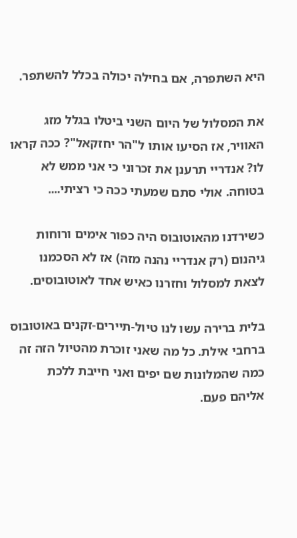היא השתפרה, אם בחילה יכולה בכלל להשתפר.

את המסלול של היום השני ביטלו בגלל מזג האוויר, אז הסיעו אותו ל"הר יחזקאל"? ככה קראו לו? אנדריי תרענן את זכרוני כי אני ממש לא בטוחה. אולי סתם שמעתי ככה כי רציתי....

כשירדנו מהאוטובוס היה כפור אימים ורוחות גיהנום (רק אנדריי נהנה מזה) אז לא הסכמנו לצאת למסלול וחזרנו כאיש אחד לאוטובוסים.

בלית ברירה עשו לנו טיול-תיירים-זקנים באוטובוס ברחבי אילת. כל מה שאני זוכרת מהטיול הזה זה כמה שהמלונות שם יפים ואני חייבת ללכת אליהם פעם.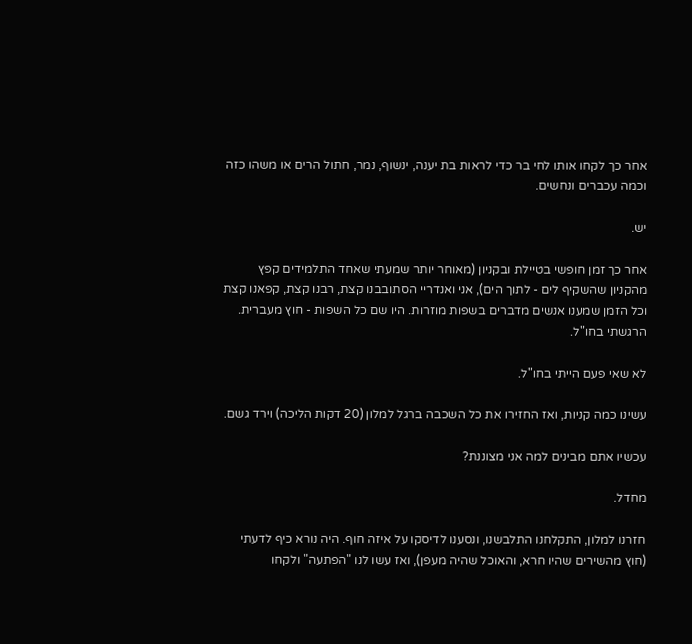אחר כך לקחו אותו לחי בר כדי לראות בת יענה, ינשוף, נמר, חתול הרים או משהו כזה וכמה עכברים ונחשים.

יש.

אחר כך זמן חופשי בטיילת ובקניון (מאוחר יותר שמעתי שאחד התלמידים קפץ מהקניון שהשקיף לים - לתוך הים), אני ואנדריי הסתובבנו קצת, רבנו קצת, קפאנו קצת וכל הזמן שמענו אנשים מדברים בשפות מוזרות. היו שם כל השפות - חוץ מעברית. הרגשתי בחו"ל.

לא שאי פעם הייתי בחו"ל.

עשינו כמה קניות, ואז החזירו את כל השכבה ברגל למלון (20 דקות הליכה) וירד גשם.

עכשיו אתם מבינים למה אני מצוננת?

מחדל.

חזרנו למלון, התקלחנו התלבשנו, ונסענו לדיסקו על איזה חוף. היה נורא כיף לדעתי (חוץ מהשירים שהיו חרא, והאוכל שהיה מעפן), ואז עשו לנו "הפתעה" ולקחו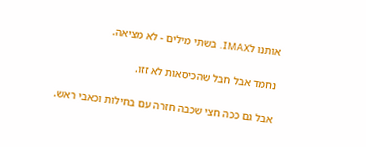אותנו לIMAX. בשתי מילים - לא מציאה.

נחמד אבל חבל שהכיסאות לא זזו.

אבל גם ככה חצי שכבה חזרה עם בחילות וכאבי ראש.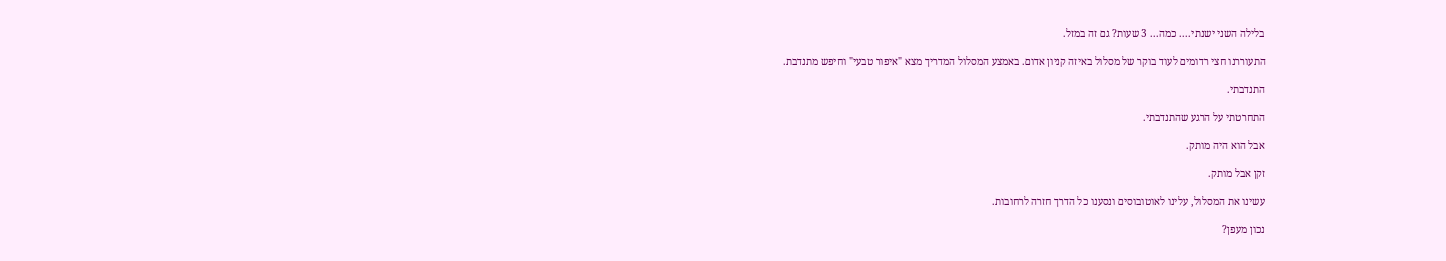בלילה השני ישנתי.... כמה... 3 שעות? גם זה במזל.

התעוררנו חצי רדומים לעוד בוקר של מסלול באיזה קניון אדום. באמצע המסלול המדריך מצא "איפור טבעי" וחיפש מתנדבת.

התנדבתי.

התחרטתי על הרגע שהתנדבתי.

אבל הוא היה מותק.

זקן אבל מותק.

עשינו את המסלול, עלינו לאוטובוסים ונסענו כל הדרך חזרה לרחובות.

נכון מעפן?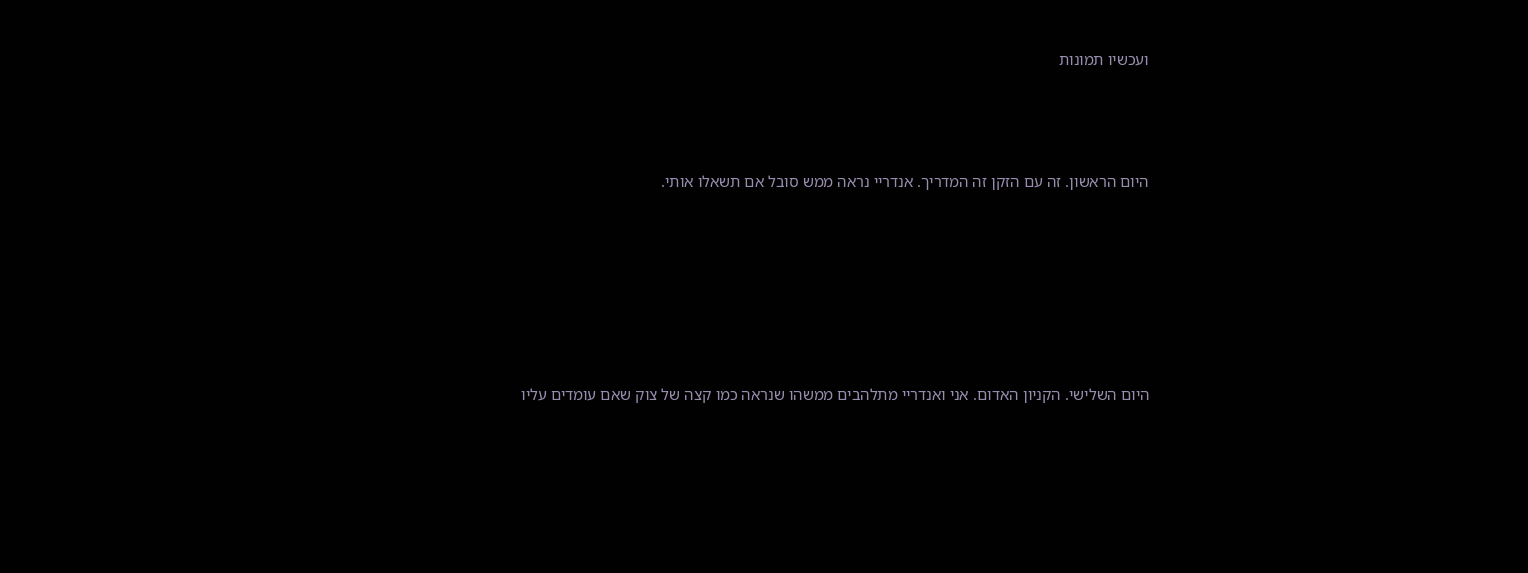ועכשיו תמונות



היום הראשון. זה עם הזקן זה המדריך. אנדריי נראה ממש סובל אם תשאלו אותי.






היום השלישי. הקניון האדום. אני ואנדריי מתלהבים ממשהו שנראה כמו קצה של צוק שאם עומדים עליו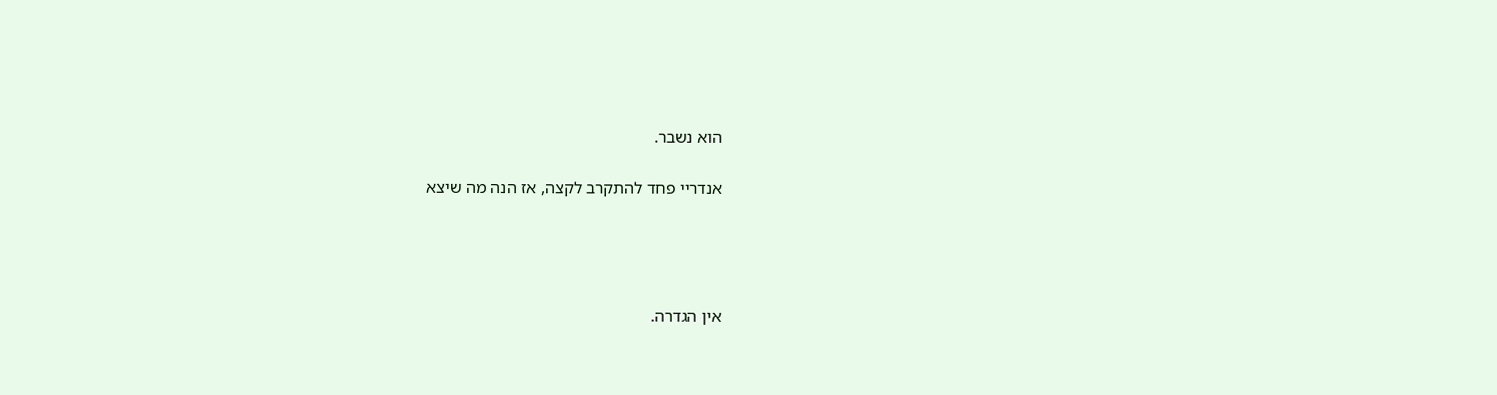הוא נשבר.

אנדריי פחד להתקרב לקצה, אז הנה מה שיצא




אין הגדרה.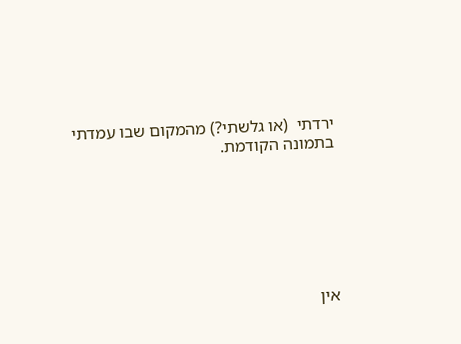ירדתי  (או גלשתי?) מהמקום שבו עמדתי בתמונה הקודמת.







אין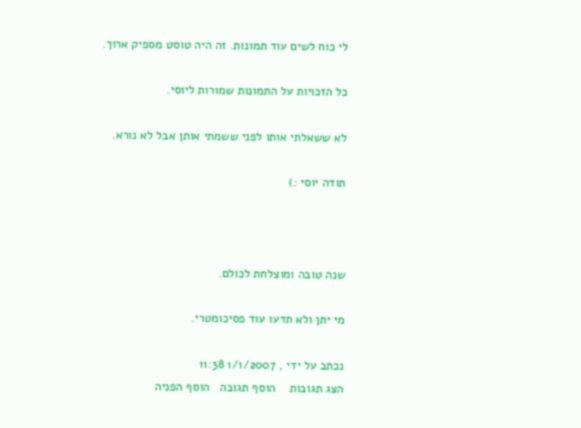לי כוח לשים עוד תמונות. זה היה טוסט מספיק ארוך.

כל הזכויות על התמונות שמורות ליוסי.

לא ששאלתי אותו לפני ששמתי אותן אבל לא נורא.

תודה יוסי :)



שנה טובה ומוצלחת לכולם.

מי יתן ולא תדעו עוד פסיכומטרי.

נכתב על ידי , 1/1/2007 11:38
הצג תגובות    הוסף תגובה   הוסף הפניה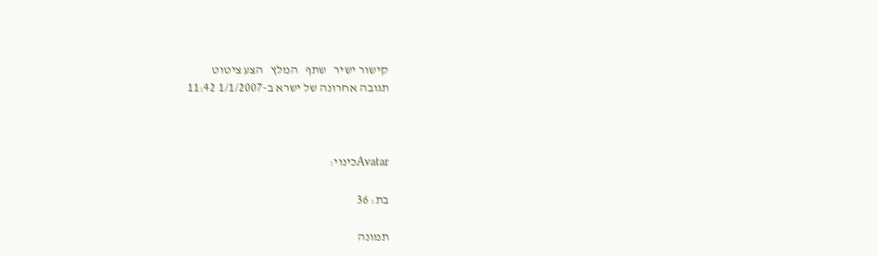קישור ישיר   שתף   המלץ   הצע ציטוט
תגובה אחרונה של ישרא ב-1/1/2007 11:42



Avatarכינוי:

בת: 36

תמונה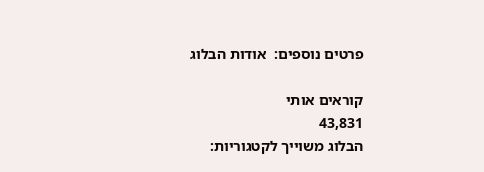פרטים נוספים:  אודות הבלוג

קוראים אותי
43,831
הבלוג משוייך לקטגוריות: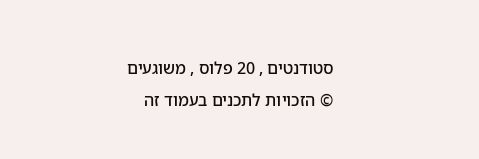סטודנטים , 20 פלוס , משוגעים
© הזכויות לתכנים בעמוד זה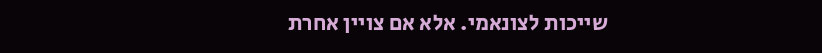שייכות לצונאמי. אלא אם צויין אחרת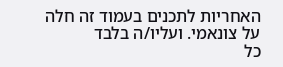האחריות לתכנים בעמוד זה חלה על צונאמי. ועליו/ה בלבד
כל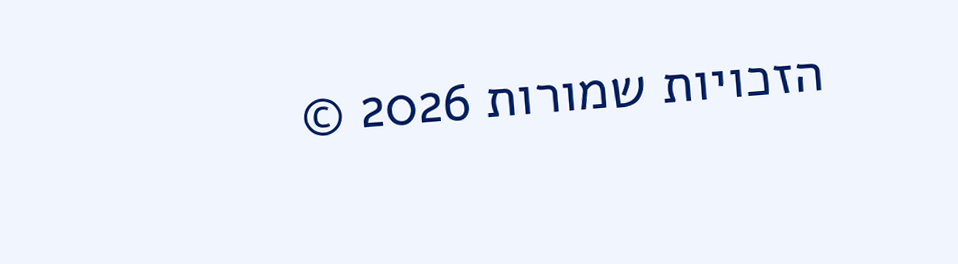הזכויות שמורות 2026 ©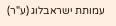עמותת ישראבלוג (ע"ר)